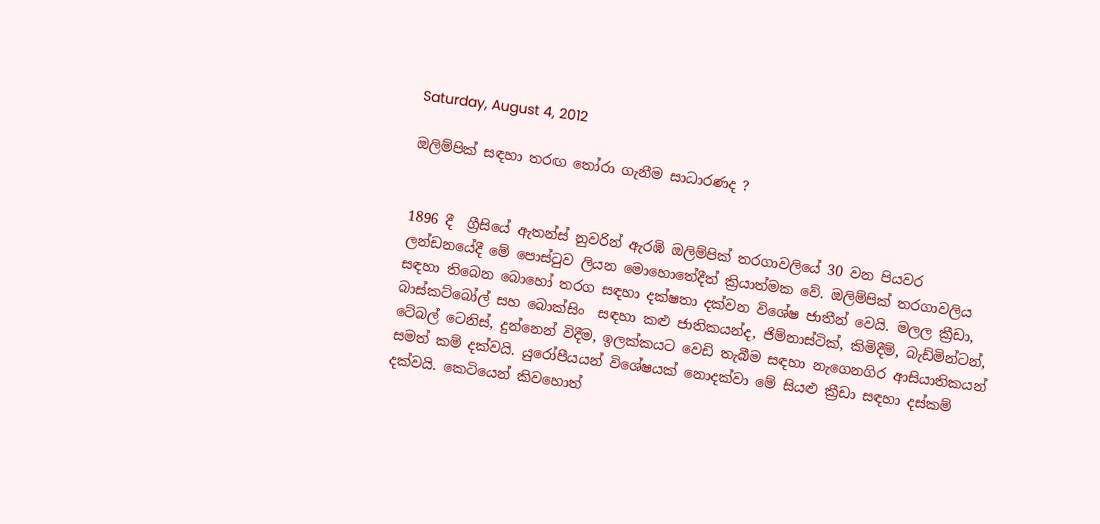Saturday, August 4, 2012

ඔලිම්පික් සඳහා තරඟ තෝරා ගැනීම සාධාරණද ?


1896 දී  ග්‍රීසියේ ඇතන්ස් නුවරින් ඇරඹි ඔලිම්පික් තරගාවලියේ 30 වන පියවර ලන්ඩනයේදී මේ පොස්ටුව ලියන මොහොතේදීත් ක්‍රියාත්මක වේ. ඔලිම්පික් තරගාවලිය සඳහා තිබෙන බොහෝ තරග සඳහා දක්ෂතා දක්වන විශේෂ ජාතීන් වෙයි. මලල ක්‍රීඩා, බාස්කට්බෝල් සහ බොක්සිං  සඳහා කළු ජාතිකයන්ද, ජිම්නාස්ටික්, කිමිදීම්, බැඩ්මින්ටන්, ටේබල් ටෙනිස්, දුන්නෙන් විදීම, ඉලක්කයට වෙඩි තැබීම සඳහා නැගෙනගිර ආසියාතිකයන් සමත් කම් දක්වයි. යුරෝපීයයන් විශේෂයක් නොදක්වා මේ සියළු ක්‍රීඩා සඳහා දස්කම් දක්වයි. කෙටියෙන් කිවහොත්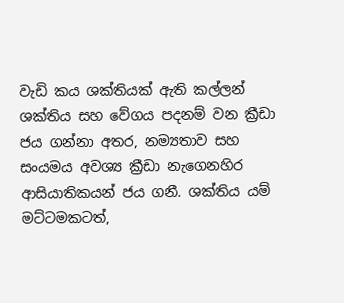වැඩි කය ශක්තියක් ඇති කල්ලන් ශක්තිය සහ වේගය පදනම් වන ක්‍රීඩා ජය ගන්නා අතර, නම්‍යතාව සහ සංයමය අවශ්‍ය ක්‍රීඩා නැගෙනහිර ආසියාතිකයන් ජය ගනී. ශක්තිය යම් මට්ටමකටත්,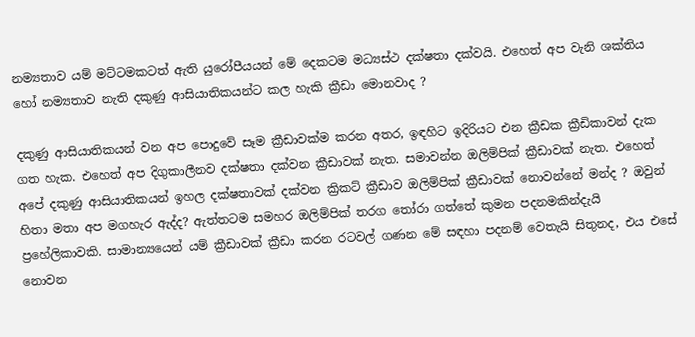නම්‍යතාව යම් මට්ටමකටත් ඇති යුරෝපීයයන් මේ දෙකටම මධ්‍යස්ථ දක්ෂතා දක්වයි. එහෙත් අප වැනි ශක්තිය හෝ නම්‍යතාව නැති දකුණු ආසියාතිකයන්ට කල හැකි ක්‍රීඩා මොනවාද ?

දකුණු ආසියාතිකයන් වන අප පොදුවේ සෑම ක්‍රීඩාවක්ම කරන අතර, ඉඳහිට ඉදිරියට එන ක්‍රීඩක ක්‍රීඩිකාවන් දැක ගත හැක. එහෙත් අප දිගුකාලීනව දක්ෂතා දක්වන ක්‍රීඩාවක් නැත. සමාවන්න ඔලිම්පික් ක්‍රීඩාවක් නැත. එහෙත් අපේ දකුණු ආසියාතිකයන් ඉහල දක්ෂතාවක් දක්වන ක්‍රිකට් ක්‍රීඩාව ඔලිම්පික් ක්‍රීඩාවක් නොවන්නේ මන්ද ? ඔවුන් හිතා මතා අප මගහැර ඇද්ද? ඇත්තටම සමහර ඔලිම්පික් තරග තෝරා ගත්තේ කුමන පදනමකින්දැයි ප්‍රහේලිකාවකි. සාමාන්‍යයෙන් යම් ක්‍රීඩාවක් ක්‍රීඩා කරන රටවල් ගණන මේ සඳහා පදනම් වෙතැයි සිතුනද, එය එසේ නොවන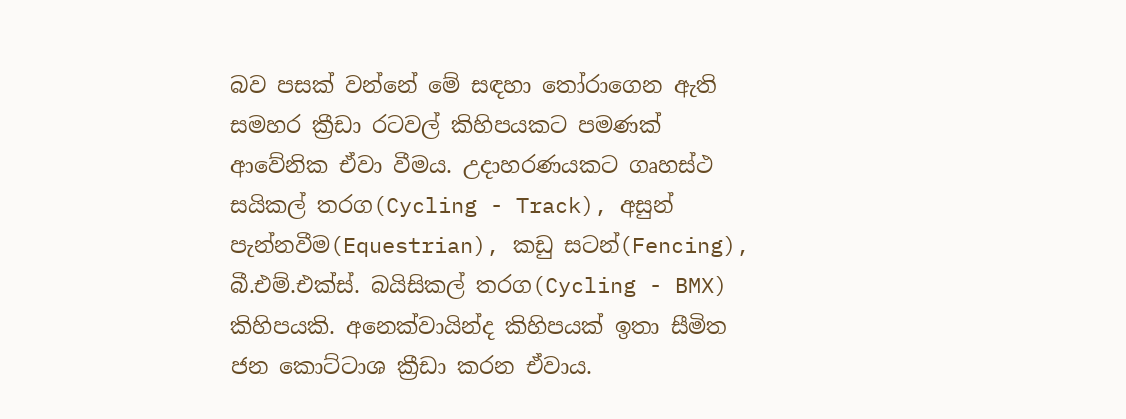බව පසක් වන්නේ මේ සඳහා තෝරාගෙන ඇති සමහර ක්‍රීඩා රටවල් කිහිපයකට පමණක් ආවේනික ඒවා වීමය. උදාහරණයකට ගෘහස්ථ සයිකල් තරග(Cycling - Track), අසුන් පැන්නවීම(Equestrian), කඩු සටන්(Fencing), බී.එම්.එක්ස්. බයිසිකල් තරග(Cycling - BMX) කිහිපයකි. අනෙක්වායින්ද කිහිපයක් ඉතා සීමිත ජන කොට්ටාශ ක්‍රීඩා කරන ඒවාය.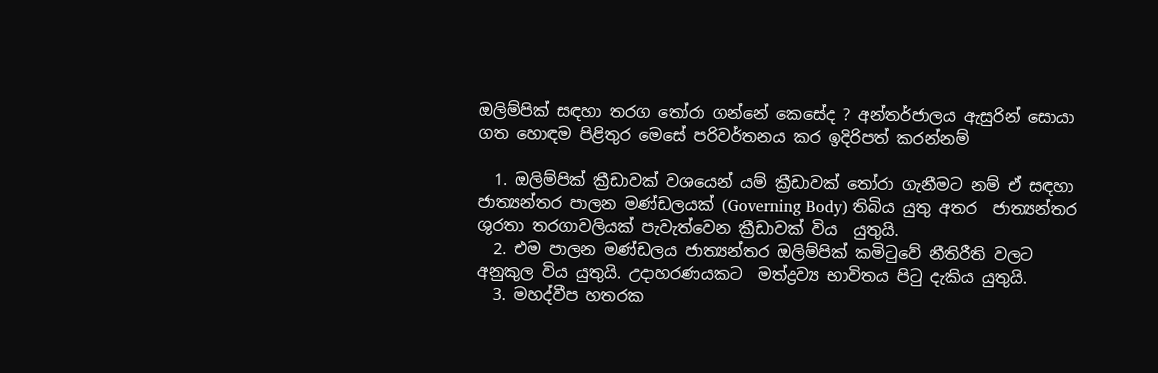ඔලිම්පික් සඳහා තරග තෝරා ගන්නේ කෙසේද ? අන්තර්ජාලය ඇසුරින් සොයා ගත හොඳම පිළිතුර මෙසේ පරිවර්තනය කර ඉදිරිපත් කරන්නම්

  1. ඔලිම්පික් ක්‍රීඩාවක් වශයෙන් යම් ක්‍රීඩාවක් තෝරා ගැනීමට නම් ඒ සඳහා ජාත්‍යන්තර පාලන මණ්ඩලයක් (Governing Body) තිබිය යුතු අතර  ජාත්‍යන්තර ශුරතා තරගාවලියක් පැවැත්වෙන ක්‍රීඩාවක් විය  යුතුයි.
  2. එම පාලන මණ්ඩලය ජාත්‍යන්තර ඔලිම්පික් කමිටුවේ නීතිරීති වලට අනුකුල විය යුතුයි. උදාහරණයකට  මත්ද්‍රව්‍ය භාවිතය පිටු දැකිය යුතුයි.
  3. මහද්වීප හතරක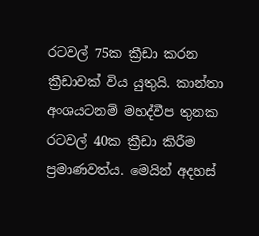රටවල් 75ක ක්‍රීඩා කරන ක්‍රීඩාවක් විය යුතුයි. කාන්තා අංශයටනම් මහද්වීප තුනක රටවල් 40ක ක්‍රීඩා කිරීම ප්‍රමාණවත්ය. මෙයින් අදහස්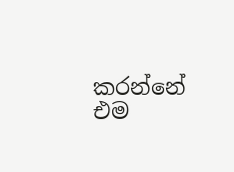කරන්නේ එම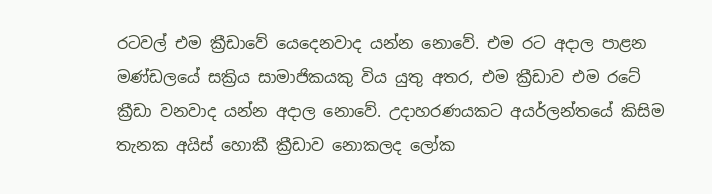රටවල් එම ක්‍රීඩාවේ යෙදෙනවාද යන්න නොවේ. එම රට අදාල පාළන මණ්ඩලයේ සක්‍රිය සාමාජිකයකු විය යුතු අතර, එම ක්‍රීඩාව එම රටේ ක්‍රීඩා වනවාද යන්න අදාල නොවේ. උදාහරණයකට අයර්ලන්තයේ කිසිම තැනක අයිස් හොකී ක්‍රීඩාව නොකලද ලෝක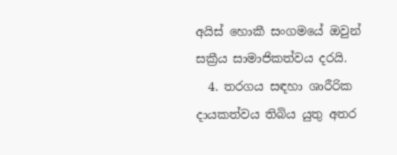අයිස් හොකී සංගමයේ ඔවුන් සක්‍රීය සාමාජිකත්වය දරයි.
  4. තරගය සඳහා ශාරීරික දායකත්වය තිබිය යුතු අතර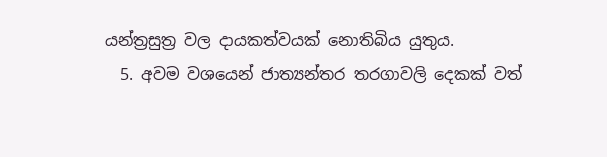යන්ත්‍රසුත්‍ර වල දායකත්වයක් නොතිබිය යුතුය.
  5. අවම වශයෙන් ජාත්‍යන්තර තරගාවලි දෙකක් වත්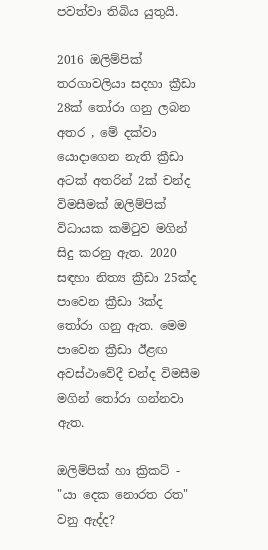පවත්වා තිබිය යුතුයි.

2016 ඔලිම්පික් තරගාවලියා සදහා ක්‍රීඩා 28ක් තෝරා ගනු ලබන අතර , මේ දක්වා යොදාගෙන නැති ක්‍රීඩා අටක් අතරින් 2ක් චන්ද විමසීමක් ඔලිම්පික් විධායක කමිටුව මගින් සිදු කරනු ඇත. 2020 සඳහා නිත්‍ය ක්‍රීඩා 25ක්ද පාවෙන ක්‍රීඩා 3ක්ද තෝරා ගනු ඇත. මෙම පාවෙන ක්‍රීඩා ඊළඟ අවස්ථාවේදී චන්ද විමසීම මගින් තෝරා ගන්නවා ඇත.

ඔලිම්පික් හා ක්‍රිකට් - "යා දෙක නොරත රත" වනු ඇද්ද?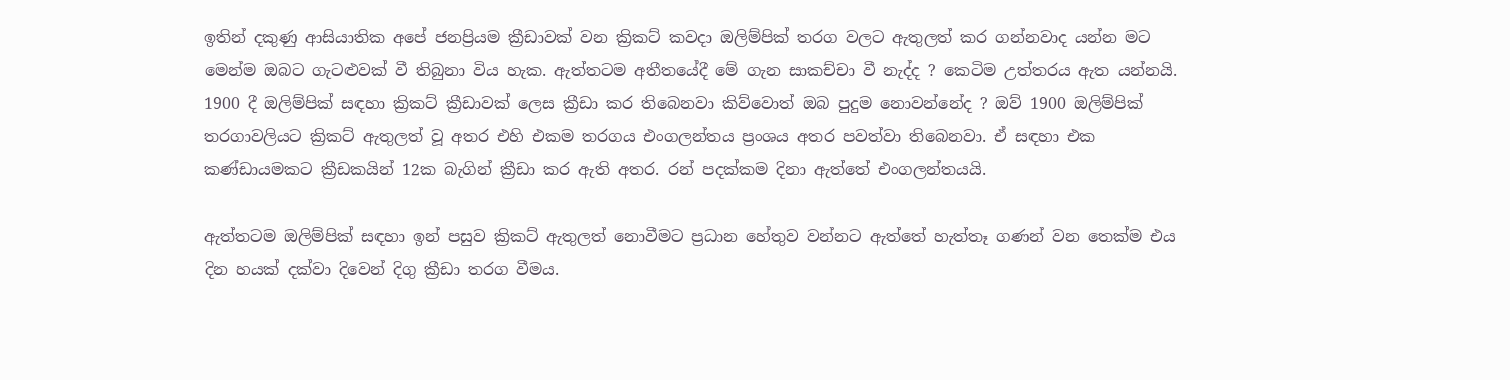ඉතින් දකුණු ආසියාතික අපේ ජනප්‍රියම ක්‍රීඩාවක් වන ක්‍රිකට් කවදා ඔලිම්පික් තරග වලට ඇතුලත් කර ගන්නවාද යන්න මට මෙන්ම ඔබට ගැටළුවක් වී තිබුනා විය හැක. ඇත්තටම අතීතයේදී මේ ගැන සාකච්චා වී නැද්ද ? කෙටිම උත්තරය ඇත යන්නයි. 1900 දී ඔලිම්පික් සඳහා ක්‍රිකට් ක්‍රීඩාවක් ලෙස ක්‍රීඩා කර තිබෙනවා කිව්වොත් ඔබ පුදුම නොවන්නේද ? ඔව් 1900 ඔලිම්පික් තරගාවලියට ක්‍රිකට් ඇතුලත් වූ අතර එහි එකම තරගය එංගලන්තය ප්‍රංශය අතර පවත්වා තිබෙනවා. ඒ සඳහා එක කණ්ඩායමකට ක්‍රීඩකයින් 12ක බැගින් ක්‍රීඩා කර ඇති අතර. රන් පදක්කම දිනා ඇත්තේ එංගලන්තයයි.

ඇත්තටම ඔලිම්පික් සඳහා ඉන් පසුව ක්‍රිකට් ඇතුලත් නොවීමට ප්‍රධාන හේතුව වන්නට ඇත්තේ හැත්තෑ ගණන් වන තෙක්ම එය දින හයක් දක්වා දිවෙන් දිගු ක්‍රීඩා තරග වීමය.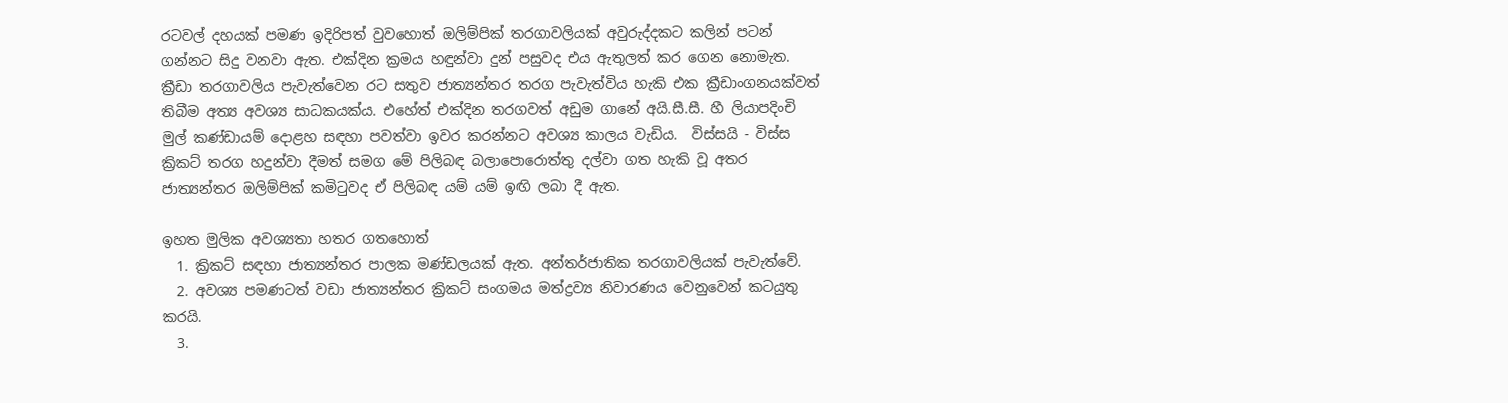රටවල් දහයක් පමණ ඉදිරිපත් වුවහොත් ඔලිම්පික් තරගාවලියක් අවුරුද්දකට කලින් පටන් ගන්නට සිදු වනවා ඇත. එක්දින ක්‍රමය හඳුන්වා දුන් පසුවද එය ඇතුලත් කර ගෙන නොමැත. ක්‍රීඩා තරගාවලිය පැවැත්වෙන රට සතුව ජාත්‍යන්තර තරග පැවැත්විය හැකි එක ක්‍රීඩාංගනයක්වත් තිබීම අත්‍ය අවශ්‍ය සාධකයක්ය. එහේත් එක්දින තරගවත් අඩුම ගානේ අයි.සී.සී. හී ලියාපදිංචි මුල් කණ්ඩායම් දොළහ සඳහා පවත්වා ඉවර කරන්නට අවශ්‍ය කාලය වැඩිය.  විස්සයි - විස්ස ක්‍රිකට් තරග හදුන්වා දීමත් සමග මේ පිලිබඳ බලාපොරොත්තු දල්වා ගත හැකි වූ අතර ජාත්‍යන්තර ඔලිම්පික් කමිටුවද ඒ පිලිබඳ යම් යම් ඉඟි ලබා දී ඇත.

ඉහත මුලික අවශ්‍යතා හතර ගතහොත්
  1. ක්‍රිකට් සඳහා ජාත්‍යන්තර පාලක මණ්ඩලයක් ඇත. අන්තර්ජාතික තරගාවලියක් පැවැත්වේ.
  2. අවශ්‍ය පමණටත් වඩා ජාත්‍යන්තර ක්‍රිකට් සංගමය මත්ද්‍රව්‍ය නිවාරණය වෙනුවෙන් කටයුතු කරයි.
  3.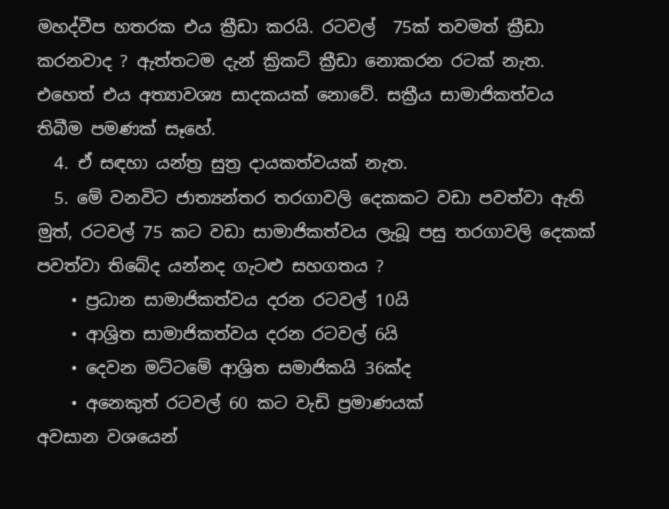මහද්වීප හතරක එය ක්‍රීඩා කරයි. රටවල්  75ක් තවමත් ක්‍රීඩා කරනවාද ? ඇත්තටම දැන් ක්‍රිකට් ක්‍රීඩා නොකරන රටක් නැත. එහෙත් එය අත්‍යාවශ්‍ය සාදකයක් නොවේ. සක්‍රීය සාමාජිකත්වය තිබීම පමණක් සෑහේ.
  4. ඒ සඳහා යන්ත්‍ර සුත්‍ර දායකත්වයක් නැත.
  5. මේ වනවිට ජාත්‍යන්තර තරගාවලි දෙකකට වඩා පවත්වා ඇති මුත්, රටවල් 75 කට වඩා සාමාජිකත්වය ලැබූ පසු තරගාවලි දෙකක් පවත්වා තිබේද යන්නද ගැටළු සහගතය ?
    • ප්‍රධාන සාමාජිකත්වය දරන රටවල් 10යි
    • ආශ්‍රිත සාමාජිකත්වය දරන රටවල් 6යි
    • දෙවන මට්ටමේ ආශ්‍රිත සමාජිකයි 36ක්ද
    • අනෙකුත් රටවල් 60 කට වැඩි ප්‍රමාණයක්
අවසාන වශයෙන්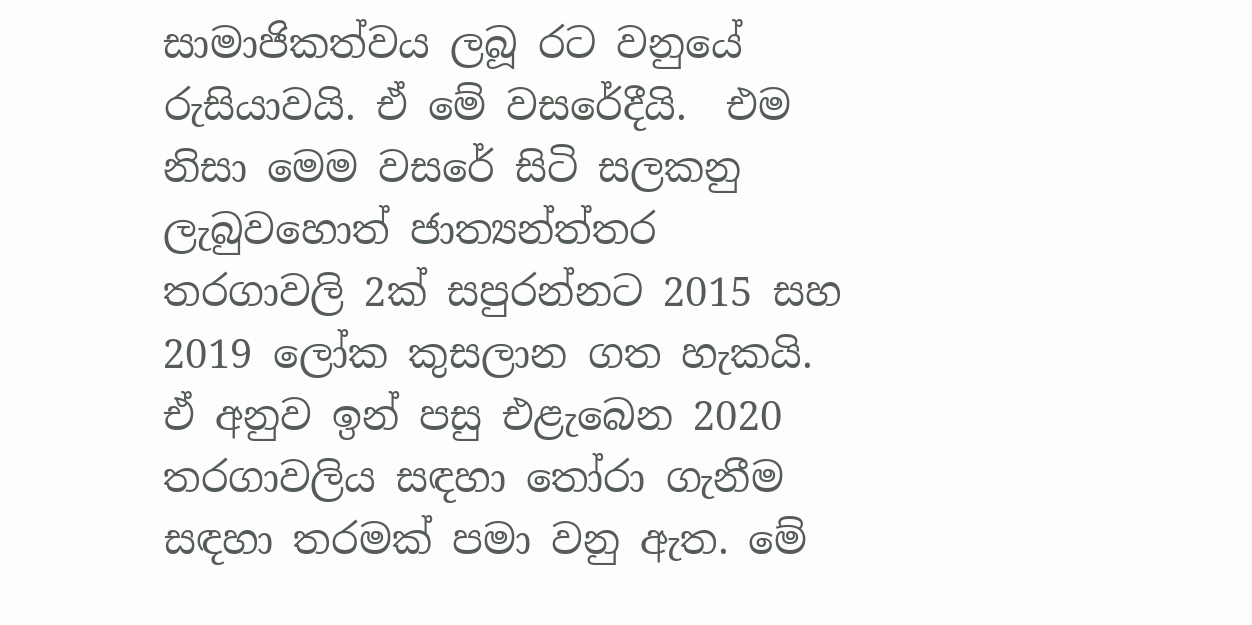සාමාජිකත්වය ලබූ රට වනුයේ රුසියාවයි. ඒ මේ වසරේදීයි.  එම නිසා මෙම වසරේ සිටි සලකනු ලැබුවහොත් ජාත්‍යන්ත්තර තරගාවලි 2ක් සපුරන්නට 2015 සහ 2019 ලෝක කුසලාන ගත හැකයි. ඒ අනුව ඉන් පසු එළැබෙන 2020 තරගාවලිය සඳහා තෝරා ගැනීම සඳහා තරමක් පමා වනු ඇත. මේ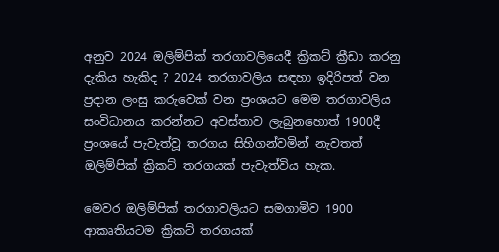අනුව 2024 ඔලිම්පික් තරගාවලියෙදී ක්‍රිකට් ක්‍රීඩා කරනු දැකිය හැකිද ? 2024 තරගාවලිය සඳහා ඉදිරිපත් වන ප්‍රදාන ලංසු කරුවෙක් වන ප්‍රංශයට මෙම තරගාවලිය සංවිධානය කරන්නට අවස්තාව ලැබුනහොත් 1900දී ප්‍රංශයේ පැවැත්වූ තරගය සිහිගන්වමින් නැවතත් ඔලිම්පික් ක්‍රිකට් තරගයක් පැවැත්විය හැක.

මෙවර ඔලිම්පික් තරගාවලියට සමගාමිව 1900 ආකෘතියටම ක්‍රිකට් තරගයක්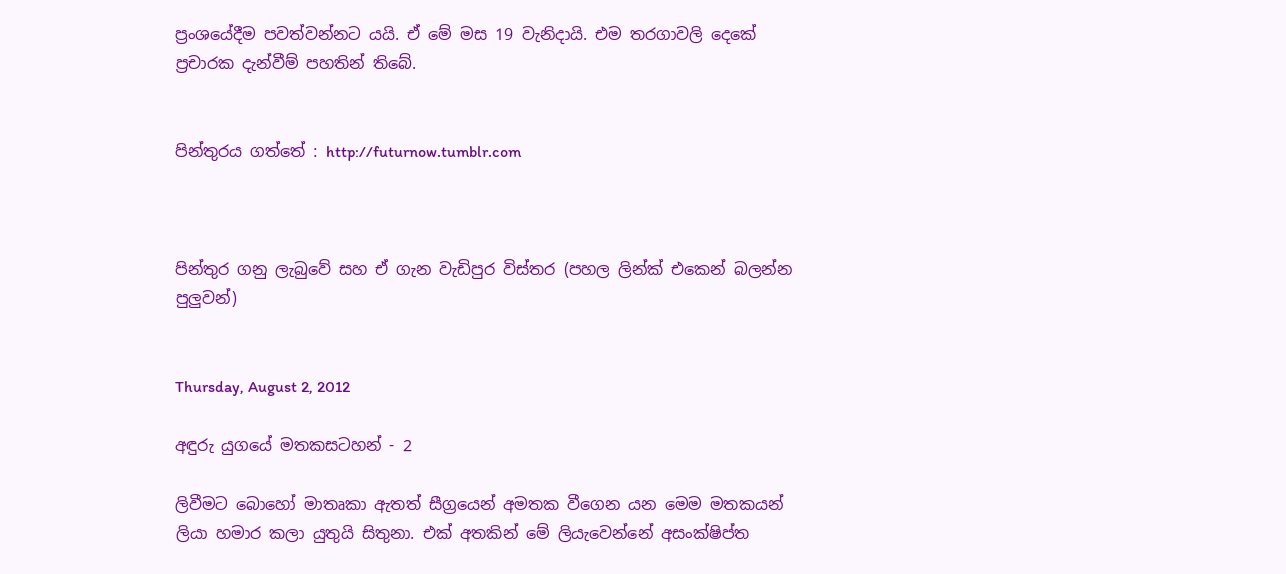ප්‍රංශයේදීම පවත්වන්නට යයි. ඒ මේ මස 19 වැනිදායි. එම තරගාවලි දෙකේ ප්‍රචාරක දැන්වීම් පහතින් තිබේ.


පින්තුරය ගත්තේ : http://futurnow.tumblr.com



පින්තුර ගනු ලැබුවේ සහ ඒ ගැන වැඩිපුර විස්තර (පහල ලින්ක් එකෙන් බලන්න පුලුවන්)


Thursday, August 2, 2012

අඳුරු යුගයේ මතකසටහන් - 2

ලිවීමට බොහෝ මාතෘකා ඇතත් සීග්‍රයෙන් අමතක වීගෙන යන මෙම මතකයන් ලියා හමාර කලා යුතුයි සිතුනා. එක් අතකින් මේ ලියැවෙන්නේ අසංක්ෂිප්ත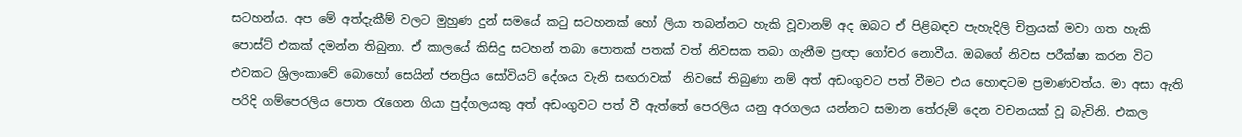සටහන්ය. අප මේ අත්දැකීම් වලට මුහුණ දුන් සමයේ කටු සටහනක් හෝ ලියා තබන්නට හැකි වූවානම් අද ඔබට ඒ පිළිබඳව පැහැදිලි චිත්‍රයක් මවා ගත හැකි පොස්ට් එකක් දමන්න තිබුනා. ඒ කාලයේ කිසිදු සටහන් තබා පොතක් පතක් වත් නිවසක තබා ගැනීම ප්‍රඥා ගෝචර නොවීය. ඔබගේ නිවස පරීක්ෂා කරන විට එවකට ශ්‍රිලංකාවේ බොහෝ සෙයින් ජනප්‍රිය සෝවියට් දේශය වැනි සඟරාවක්  නිවසේ තිබුණා නම් අත් අඩංගුවට පත් වීමට එය හොඳටම ප්‍රමාණවත්ය. මා අසා ඇති පරිදි ගම්පෙරලිය පොත රැගෙන ගියා පුද්ගලයකු අත් අඩංගුවට පත් වී ඇත්තේ පෙරලිය යනු අරගලය යන්නට සමාන තේරුම් දෙන වචනයක් වූ බැවිනි. එකල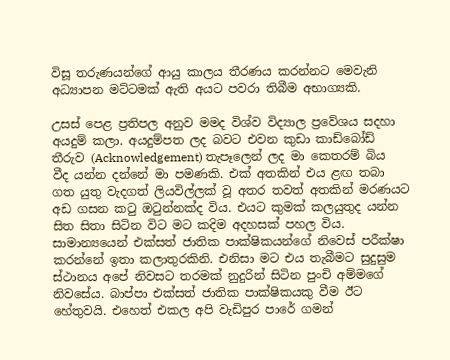විසූ තරුණයන්ගේ ආයු කාලය තීරණය කරන්නට මෙවැනි අධ්‍යාපන මට්ටමක් ඇති අයට පවරා තිබීම අභාග්‍යකි.

උසස් පෙළ ප්‍රතිපල අනුව මමද විශ්ව විද්‍යාල ප්‍රවේශය සදහා අයදුම් කලා. අයදුම්පත ලද බවට එවන කුඩා කාඩ්බෝඩ් තීරුව (Acknowledgement) තැපෑලෙන් ලද මා කෙතරම් බිය වීද යන්න දන්නේ මා පමණකි. එක් අතකින් එය ළඟ තබා ගත යුතු වැදගත් ලියවිල්ලක් වූ අතර තවත් අතකින් මරණයට අඩ ගසන කටු ඔටුන්නක්ද විය. එයට කුමක් කලයුතුද යන්න සිත සිතා සිටින විට මට කදිම අදහසක් පහල විය. සාමාන්‍යයෙන් එක්සත් ජාතික පාක්ෂිකයන්ගේ නිවෙස් පරීක්ෂා කරන්නේ ඉතා කලාතුරකිනි. එනිසා මට එය තැබීමට සුදුසුම ස්ථානය අපේ නිවසට තරමක් නුදුරින් සිටින පුංචි අම්මගේ නිවසේය. බාප්පා එක්සත් ජාතික පාක්ෂිකයකු වීම ඊට හේතුවයි. එහෙත් එකල අපි වැඩිපුර පාරේ ගමන්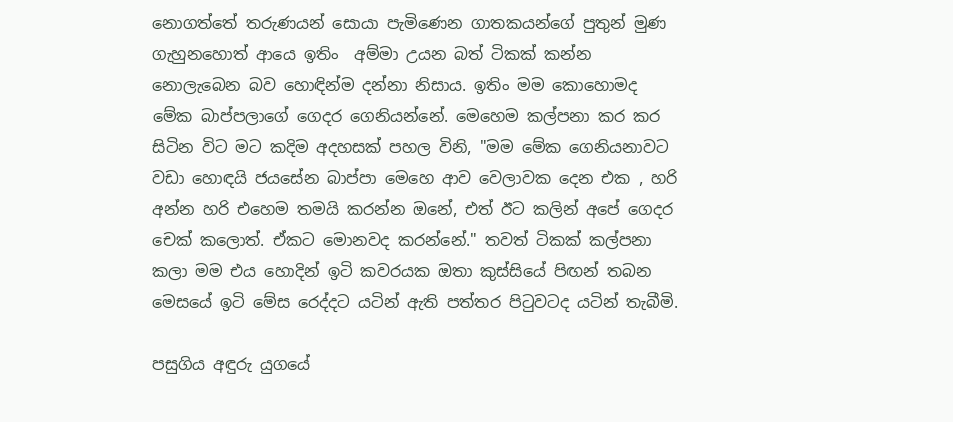නොගත්තේ තරුණයන් සොයා පැමිණෙන ගාතකයන්ගේ පුතුන් මුණ ගැහුනහොත් ආයෙ ඉතිං  අම්මා උයන බත් ටිකක් කන්න නොලැබෙන බව හොඳින්ම දන්නා නිසාය. ඉතිං මම කොහොමද මේක බාප්පලාගේ ගෙදර ගෙනියන්නේ. මෙහෙම කල්පනා කර කර සිටින විට මට කදිම අදහසක් පහල විනි, "මම මේක ගෙනියනාවට වඩා හොඳයි ජයසේන බාප්පා මෙහෙ ආව වෙලාවක දෙන එක , හරි අන්න හරි එහෙම තමයි කරන්න ඔනේ, එත් ඊට කලින් අපේ ගෙදර චෙක් කලොත්. ඒකට මොනවද කරන්නේ." තවත් ටිකක් කල්පනා කලා මම එය හොදින් ඉටි කවරයක ඔතා කුස්සියේ පිඟන් තබන මෙසයේ ඉටි මේස රෙද්දට යටින් ඇති පත්තර පිටුවටද යටින් තැබීමි.

පසුගිය අඳුරු යුගයේ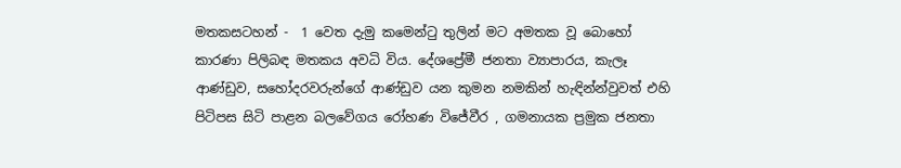මතකසටහන් -  1 වෙත දැමු කමෙන්ටු තුලින් මට අමතක වූ බොහෝ කාරණා පිලිබඳ මතකය අවධි විය. දේශප්‍රේමී ජනතා ව්‍යාපාරය, කැලෑ ආණ්ඩුව, සහෝදරවරුන්ගේ ආණ්ඩුව යන කුමන නමකින් හැඳින්න්වුවත් එහි පිටිපස සිටි පාළන බලවේගය රෝහණ විජේවීර , ගමනායක ප්‍රමුක ජනතා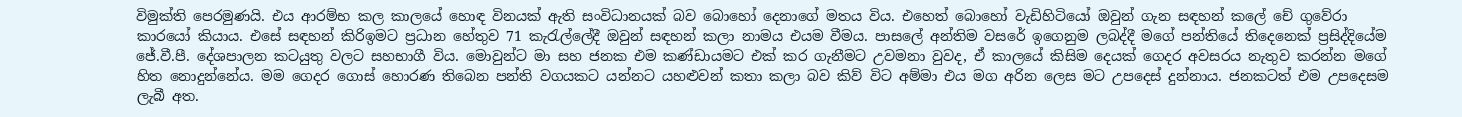විමුක්ති පෙරමුණයි. එය ආරම්භ කල කාලයේ හොඳ විනයක් ඇති සංවිධානයක් බව බොහෝ දෙනාගේ මතය විය. එහෙත් බොහෝ වැඩිහිටියෝ ඔවුන් ගැන සඳහන් කලේ චේ ගුවේරා කාරයෝ කියාය. එසේ සඳහන් කිරිඉමට ප්‍රධාන හේතුව 71 කැරැල්ලේදී ඔවුන් සඳහන් කලා නාමය එයම වීමය. පාසලේ අන්තිම වසරේ ඉගෙනුම ලබද්දී මගේ පන්තියේ තිදෙනෙක් ප්‍රසිද්දියේම ජේ.වී.පී. දේශපාලන කටයුතු වලට සහභාගී විය. මොවුන්ට මා සහ ජනක එම කණ්ඩායමට එක් කර ගැනීමට උවමනා වුවද, ඒ කාලයේ කිසිම දෙයක් ගෙදර අවසරය නැතුව කරන්න මගේ හිත නොදුන්නේය. මම ගෙදර ගොස් හොරණ තිබෙන පන්ති වගයකට යන්නට යහළුවන් කතා කලා බව කිව් විට අම්මා එය මග අරින ලෙස මට උපදෙස් දුන්නාය. ජනකටත් එම උපදෙසම ලැබී අත.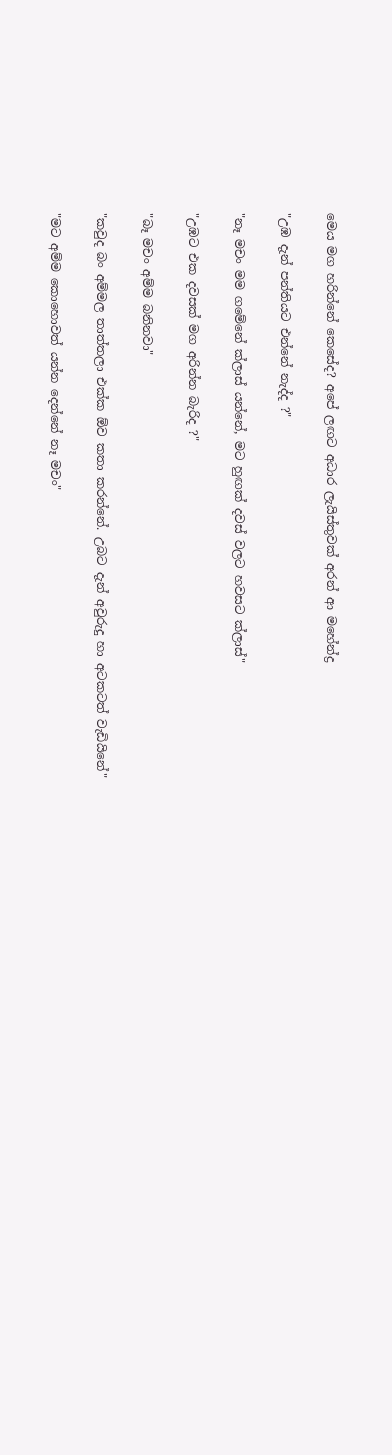මෙය මග හරින්නේ කෙසේද? අපේ ලඟට අධාර ලැයිස්තුවක් අරන් ආ මහේන්ද්‍ර

"උඹ දැන් පන්තියට එන්නේ නැද්ද ?"

"නෑ මචං මම ගමේනේ ක්ලාස් යන්නේ, මට හුඟක් දවස් වලට හවසට ක්ලාස්"

"උඹට එක දවසක් මග අරින්න බැරිද ?"

"බෑ මචං අම්ම බනිනවා"

"කවුද බං අම්මල තාත්තලා එක්ක ඕව කතා කරන්නේ. උබට දැන් අවුරුදු හා අටකටත් වැඩියිනේ"

"මට අම්ම කොහොවත් යන්න දෙන්නේ නෑ මචං"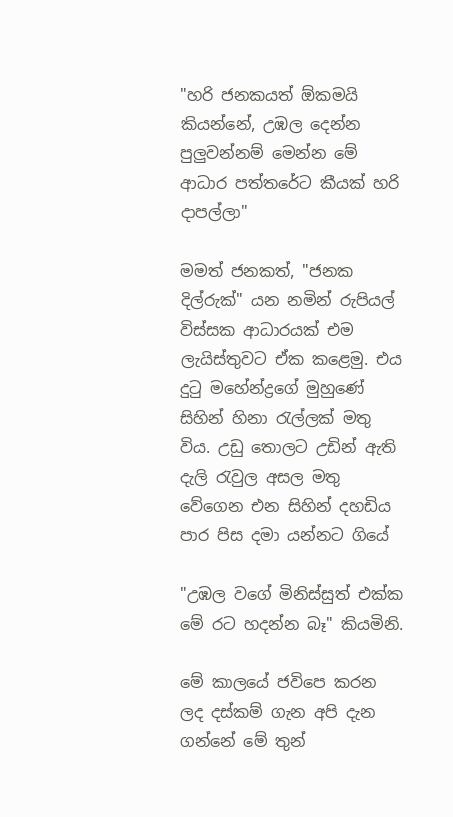"හරි ජනකයත් ඕකමයි කියන්නේ, උඹල දෙන්න පුලුවන්නම් මෙන්න මේ ආධාර පත්තරේට කීයක් හරි දාපල්ලා"

මමත් ජනකත්, "ජනක දිල්රුක්" යන නමින් රුපියල් විස්සක ආධාරයක් එම ලැයිස්තුවට ඒක කළෙමු. එය දුටු මහේන්ද්‍රගේ මුහුණේ සිහින් හිනා රැල්ලක් මතු විය. උඩු තොලට උඩින් ඇති දැලි රැවුල අසල මතු වේගෙන එන සිහින් දහඩිය පාර පිස දමා යන්නට ගියේ

"උඹල වගේ මිනිස්සුත් එක්ක මේ රට හදන්න බෑ" කියමිනි.

මේ කාලයේ ජවිපෙ කරන ලද දස්කම් ගැන අපි දැන ගන්නේ මේ තුන්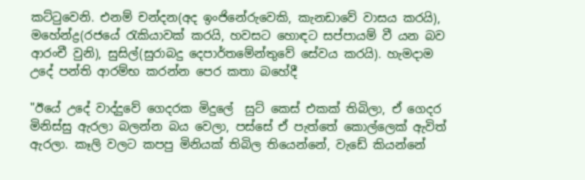කට්ටුවෙනි. එනම් චන්දන(අද ඉංජිනේරුවෙකි, කැනඩාවේ වාසය කරයි), මහේන්ද්‍ර(රජයේ රැකියාවක් කරයි, හවසට හොඳට සප්පායම් වී යන බව ආරංචී වුනි), සුසිල්(සුරාබදු දෙපාර්තමේන්තුවේ සේවය කරයි). හැමදාම උදේ පන්ති ආරම්භ කරන්න පෙර කතා බහේදී

"ඊයේ උදේ වාද්දුවේ ගෙදරක මිදුලේ  සුට් කෙස් එකක් තිබිලා, ඒ ගෙදර මිනිස්සු ඇරලා බලන්න බය වෙලා, පස්සේ ඒ පැත්තේ කොල්ලෙක් ඇවිත් ඇරලා. කෑලි වලට කපපු මිනියක් තිබිල තියෙන්නේ, වැඩේ කියන්නේ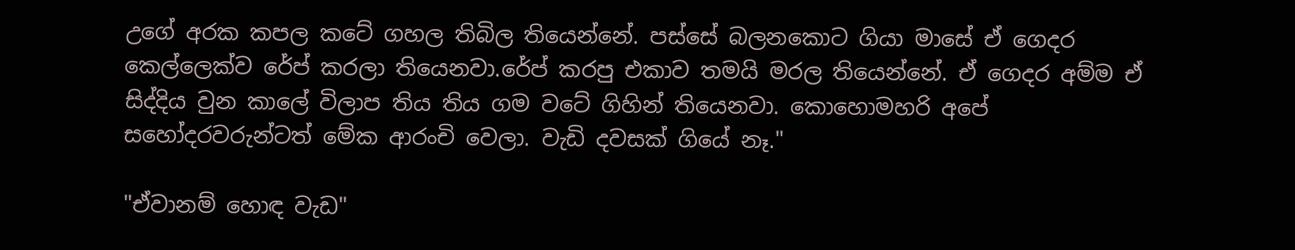උගේ අරක කපල කටේ ගහල තිබිල තියෙන්නේ. පස්සේ බලනකොට ගියා මාසේ ඒ ගෙදර කෙල්ලෙක්ව රේප් කරලා තියෙනවා.රේප් කරපු එකාව තමයි මරල තියෙන්නේ. ඒ ගෙදර අම්ම ඒ සිද්දිය වුන කාලේ විලාප තිය තිය ගම වටේ ගිහින් තියෙනවා. කොහොමහරි අපේ සහෝදරවරුන්ටත් මේක ආරංචි වෙලා. වැඩි දවසක් ගියේ නෑ."

"ඒවානම් හොඳ වැඩ"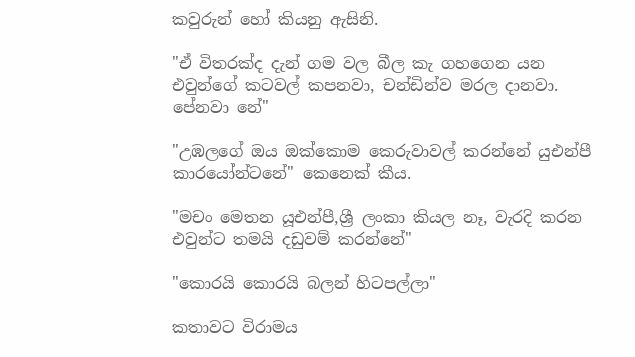කවුරුන් හෝ කියනු ඇසිනි.

"ඒ විතරක්ද දැන් ගම වල බීල කැ ගහගෙන යන එවුන්ගේ කටවල් කපනවා, චන්ඩින්ව මරල දානවා. පේනවා නේ"

"උඹලගේ ඔය ඔක්කොම කෙරුවාවල් කරන්නේ යුඑන්පී කාරයෝන්ටනේ" කෙනෙක් කීය.

"මචං මෙතන යූඑන්පී,ශ්‍රී ලංකා කියල නෑ, වැරදි කරන එවුන්ට තමයි දඩුවම් කරන්නේ"

"කොරයි කොරයි බලන් හිටපල්ලා"

කතාවට විරාමය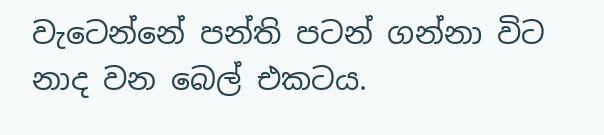වැටෙන්නේ පන්ති පටන් ගන්නා විට නාද වන බෙල් එකටය.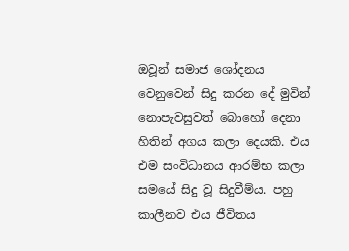ඔවූන් සමාජ ශෝදනය වෙනුවෙන් සිදු කරන දේ මුවින් නොපැවසුවත් බොහෝ දෙනා හිතින් අගය කලා දෙයකි. එය එම සංවිධානය ආරම්භ කලා සමයේ සිදු වූ සිදුවීම්ය. පහු කාලීනව එය ජීවිතය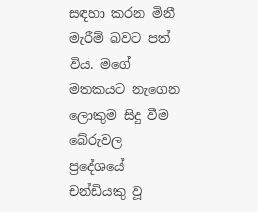සඳහා කරන මිනී මැරීම් බවට පත් විය. මගේ මතකයට නැගෙන ලොකුම සිදු වීම බේරුවල ප්‍රදේශයේ චන්ඩියකු වූ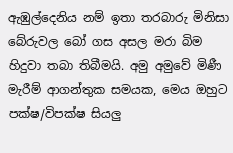ඇඹුල්දෙනිය නම් ඉතා තරබාරු මිනිසා බේරුවල බෝ ගස අසල මරා බිම හිදුවා තබා තිබීමයි. අමු අමුවේ මිණී මැරීම් ආගන්තුක සමයක, මෙය ඔහුට පක්ෂ/විපක්ෂ සියලු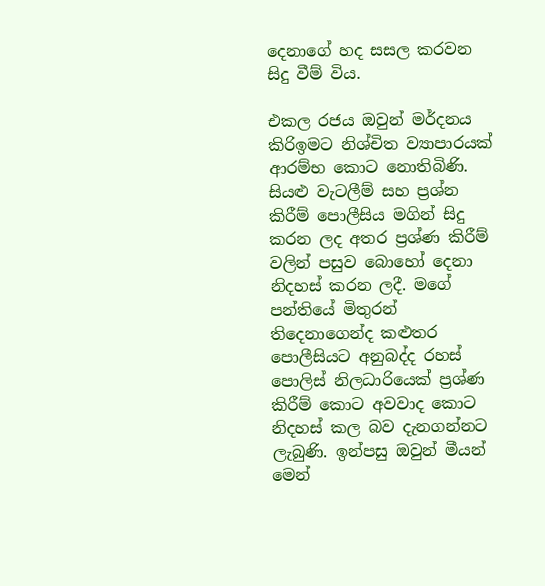දෙනාගේ හද සසල කරවන සිදු වීම් විය.

එකල රජය ඔවුන් මර්දනය කිරිඉමට නිශ්චිත ව්‍යාපාරයක් ආරම්භ කොට නොතිබිණි. සියළු වැටලීම් සහ ප්‍රශ්න කිරීම් පොලීසිය මගින් සිදු කරන ලද අතර ප්‍රශ්ණ කිරීම් වලින් පසුව බොහෝ දෙනා නිදහස් කරන ලදී. මගේ පන්තියේ මිතුරන් තිදෙනාගෙන්ද කළුතර පොලීසියට අනුබද්ද රහස් පොලිස් නිලධාරියෙක් ප්‍රශ්ණ කිරීම් කොට අවවාද කොට නිදහස් කල බව දැනගන්නට ලැබුණි. ඉන්පසු ඔවුන් මීයන් මෙන්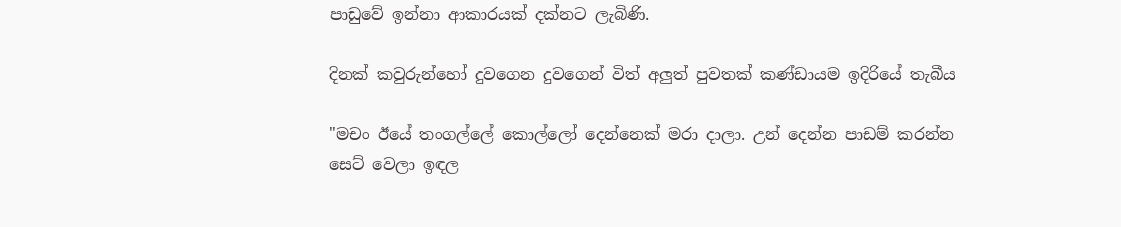පාඩුවේ ඉන්නා ආකාරයක් දක්නට ලැබිණි.

දිනක් කවුරුන්හෝ දුවගෙන දුවගෙන් විත් අලුත් පුවතක් කණ්ඩායම ඉදිරියේ තැබීය

"මචං ඊයේ තංගල්ලේ කොල්ලෝ දෙන්නෙක් මරා දාලා. උන් දෙන්න පාඩම් කරන්න සෙට් වෙලා ඉඳල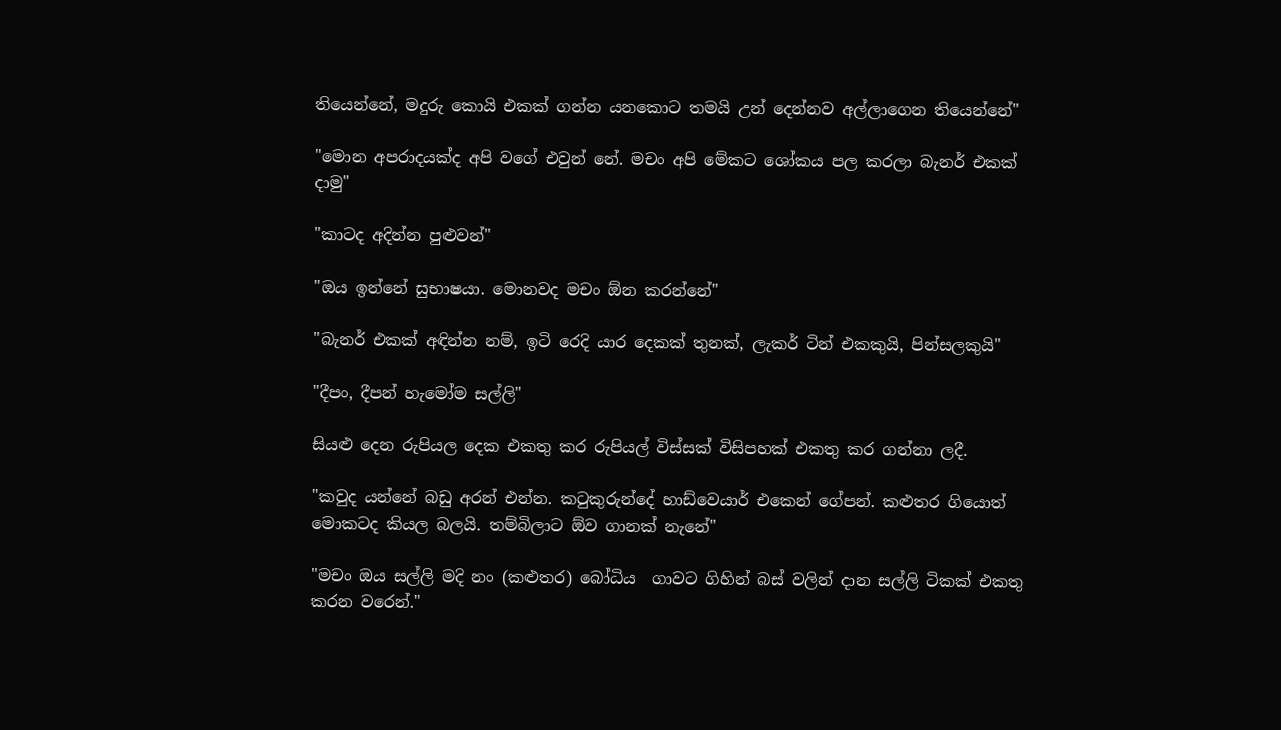තියෙන්නේ, මදුරු කොයි එකක් ගන්න යනකොට තමයි උන් දෙන්නව අල්ලාගෙන තියෙන්නේ"

"මොන අපරාදයක්ද අපි වගේ එවුන් නේ. මචං අපි මේකට ශෝකය පල කරලා බැනර් එකක් දාමු"

"කාටද අදින්න පුළුවන්"

"ඔය ඉන්නේ සුභාෂයා. මොනවද මචං ඕන කරන්නේ"

"බැනර් එකක් අඳින්න නම්, ඉටි රෙදි යාර දෙකක් තුනක්, ලැකර් ටින් එකකුයි, පින්සලකුයි"

"දීපං, දීපන් හැමෝම සල්ලි"

සියළු දෙන රුපියල දෙක එකතු කර රුපියල් විස්සක් විසිපහක් එකතු කර ගන්නා ලදී.

"කවුද යන්නේ බඩු අරන් එන්න. කටුකුරුන්දේ හාඩ්වෙයාර් එකෙන් ගේපන්. කළුතර ගියොත් මොකටද කියල බලයි. තම්බිලාට ඕව ගානක් නැනේ"

"මචං ඔය සල්ලි මදි නං (කළුතර) බෝධිය  ගාවට ගිහින් බස් වලින් දාන සල්ලි ටිකක් එකතු කරන වරෙන්."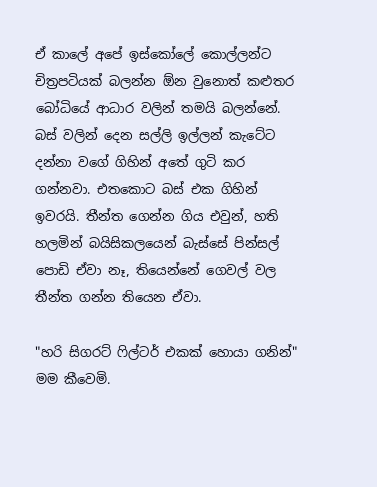ඒ කාලේ අපේ ඉස්කෝලේ කොල්ලන්ට චිත්‍රපටියක් බලන්න ඕන වුනොත් කළුතර බෝධියේ ආධාර වලින් තමයි බලන්නේ. බස් වලින් දෙන සල්ලි ඉල්ලන් කැටේට දන්නා වගේ ගිහින් අතේ ගුටි කර ගන්නවා. එතකොට බස් එක ගිහින් ඉවරයි. තීන්ත ගෙන්න ගිය එවුන්, හති හලමින් බයිසිකලයෙන් බැස්සේ පින්සල් පොඩි ඒවා නෑ, තියෙන්නේ ගෙවල් වල තීන්ත ගන්න තියෙන ඒවා.

"හරි සිගරට් ෆිල්ටර් එකක් හොයා ගනින්" මම කීවෙමි.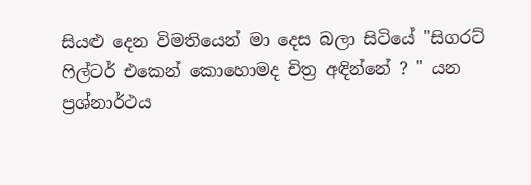සියළු දෙන විමතියෙන් මා දෙස බලා සිටියේ "සිගරට් ෆිල්ටර් එකෙන් කොහොමද චිත්‍ර අඳින්නේ ? " යන ප්‍රශ්නාර්ථය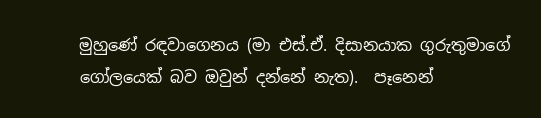මුහුණේ රඳවාගෙනය (මා එස්.ඒ. දිසානයාක ගුරුතුමාගේ ගෝලයෙක් බව ඔවුන් දන්නේ නැත).  පෑනෙන්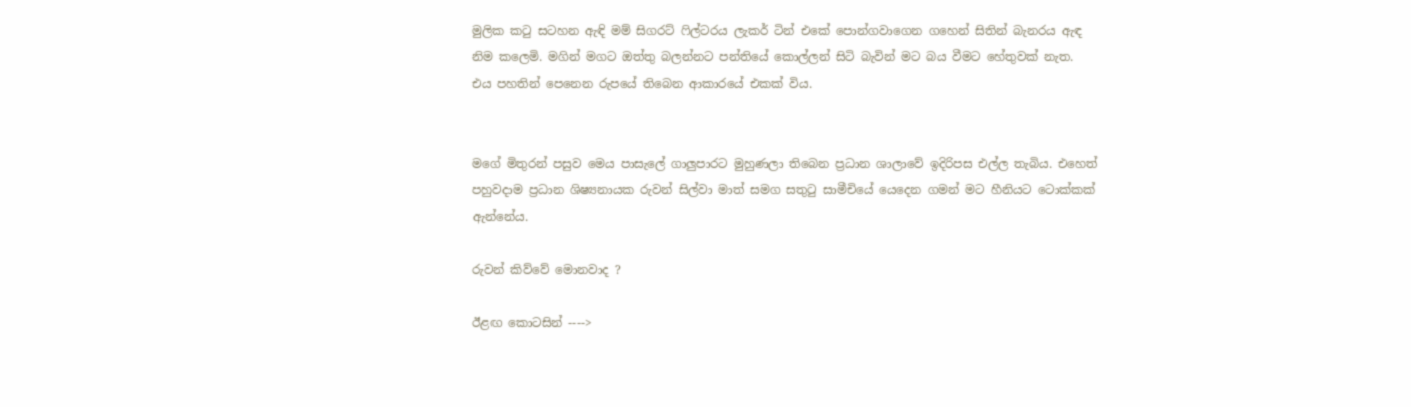මුලික කටු සටහන ඇඳි මම් සිගරට් ෆිල්ටරය ලැකර් ටින් එකේ පොන්ගවාගෙන ගහෙන් සිතින් බැනරය ඇඳ නිම කලෙමි. මගින් මගට ඔත්තු බලන්නට පන්තියේ කොල්ලන් සිටි බැවින් මට බය වීමට හේතුවක් නැත.  එය පහතින් පෙනෙන රුපයේ තිබෙන ආකාරයේ එකක් විය.


මගේ මිතුරන් පසුව මෙය පාසැලේ ගාලුපාරට මුහුණලා තිබෙන ප්‍රධාන ශාලාවේ ඉදිරිපස එල්ල තැබිය. එහෙත් පහුවදාම ප්‍රධාන ශිෂ්‍යනායක රුවන් සිල්වා මාත් සමග සතුටු සාමීචියේ යෙදෙන ගමන් මට හීනියට ටොක්කක් ඇන්නේය.

රුවන් කිව්වේ මොනවාද ?

ඊළඟ කොටසින් ---->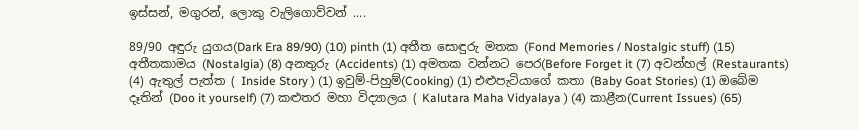ඉස්සන්, මගුරන්, ලොකු වැලිගොව්වන් ....

89/90 අඳුරු යුගය(Dark Era 89/90) (10) pinth (1) අතීත සොඳුරු මතක (Fond Memories / Nostalgic stuff) (15) අතීතකාමය (Nostalgia) (8) අනතුරු (Accidents) (1) අමතක වන්නට පෙර(Before Forget it (7) අවන්හල් (Restaurants) (4) ඇතුල් පැත්ත ( Inside Story ) (1) ඉවුම්-පිහුම්(Cooking) (1) එළුපැටියාගේ කතා (Baby Goat Stories) (1) ඔබේම දෑතින් (Doo it yourself) (7) කළුතර මහා විද්‍යාලය ( Kalutara Maha Vidyalaya ) (4) කාළීන(Current Issues) (65)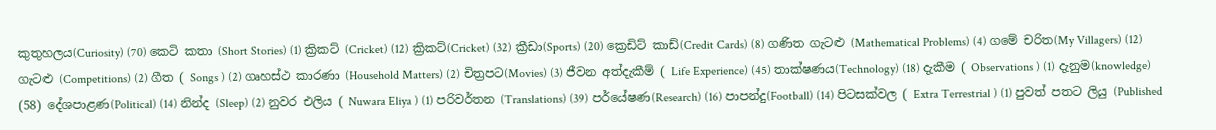කුතුහලය(Curiosity) (70) කෙටි කතා (Short Stories) (1) ක්‍රිකට් (Cricket) (12) ක්‍රිකට්(Cricket) (32) ක්‍රීඩා(Sports) (20) ක්‍රෙඩිට් කාඩ්(Credit Cards) (8) ගණිත ගැටළු (Mathematical Problems) (4) ගමේ චරිත(My Villagers) (12) ගැටළු (Competitions) (2) ගීත ( Songs ) (2) ගෘහස්ථ කාරණා (Household Matters) (2) චිත්‍රපට(Movies) (3) ජීවන අත්දැකීම් ( Life Experience) (45) තාක්ෂණය(Technology) (18) දැකීම ( Observations ) (1) දැනුම(knowledge) (58) දේශපාළණ(Political) (14) නින්ද (Sleep) (2) නුවර එලිය ( Nuwara Eliya ) (1) පරිවර්තන (Translations) (39) පර්යේෂණ(Research) (16) පාපන්දු(Football) (14) පිටසක්වල ( Extra Terrestrial ) (1) පුවත් පතට ලියු (Published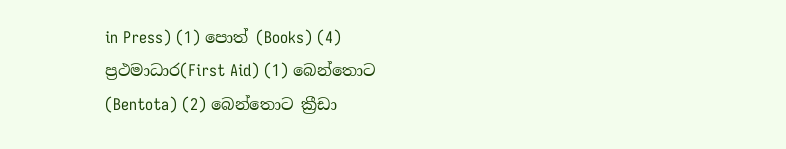in Press) (1) පොත් (Books) (4) ප්‍රථමාධාර(First Aid) (1) බෙන්තොට (Bentota) (2) බෙන්තොට ක්‍රීඩා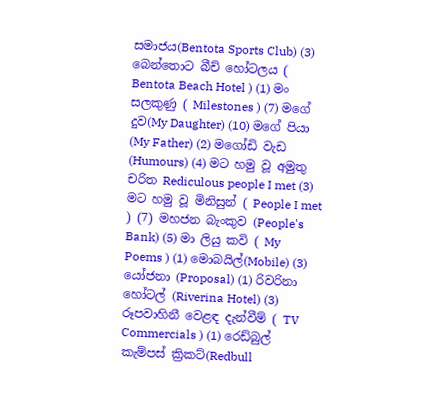සමාජය(Bentota Sports Club) (3) බෙන්තොට බීච් හෝටලය ( Bentota Beach Hotel ) (1) මං සලකුණු ( Milestones ) (7) මගේ දුව(My Daughter) (10) මගේ පියා (My Father) (2) මගෝඩි වැඩ (Humours) (4) මට හමු වූ අමුතු චරිත Rediculous people I met (3) මට හමු වූ මිනිසුන් ( People I met ) (7) මහජන බැංකුව (People's Bank) (5) මා ලියු කවි ( My Poems ) (1) මොබයිල්(Mobile) (3) යෝජනා (Proposal) (1) රිවරිනා හෝටල් (Riverina Hotel) (3) රූපවාහිනී වෙළඳ දැන්වීම් ( TV Commercials ) (1) රෙඩ්බුල් කැම්පස් ක්‍රිකට්(Redbull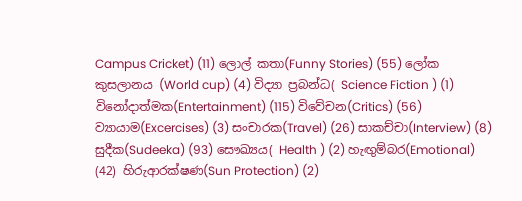Campus Cricket) (11) ලොල් කතා(Funny Stories) (55) ලෝක කුසලානය (World cup) (4) විද්‍යා ප්‍රබන්ධ( Science Fiction ) (1) විනෝදාත්මක(Entertainment) (115) විවේචන(Critics) (56) ව්‍යායාම(Excercises) (3) සංචාරක(Travel) (26) සාකච්චා(Interview) (8) සුදීක(Sudeeka) (93) සෞඛ්‍යය( Health ) (2) හැඟුම්බර(Emotional) (42) හිරුආරක්ෂණ(Sun Protection) (2)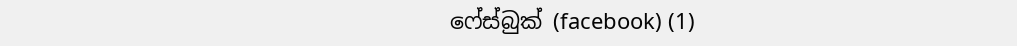ෆේස්බුක් (facebook) (1)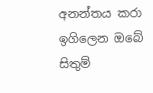අනන්තය කරා ඉගිලෙන ඔබේ සිතුම්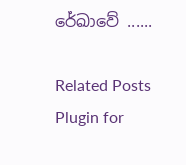රේඛාවේ ......

Related Posts Plugin for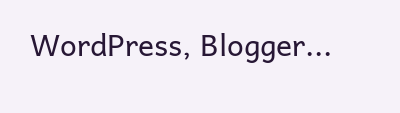WordPress, Blogger...